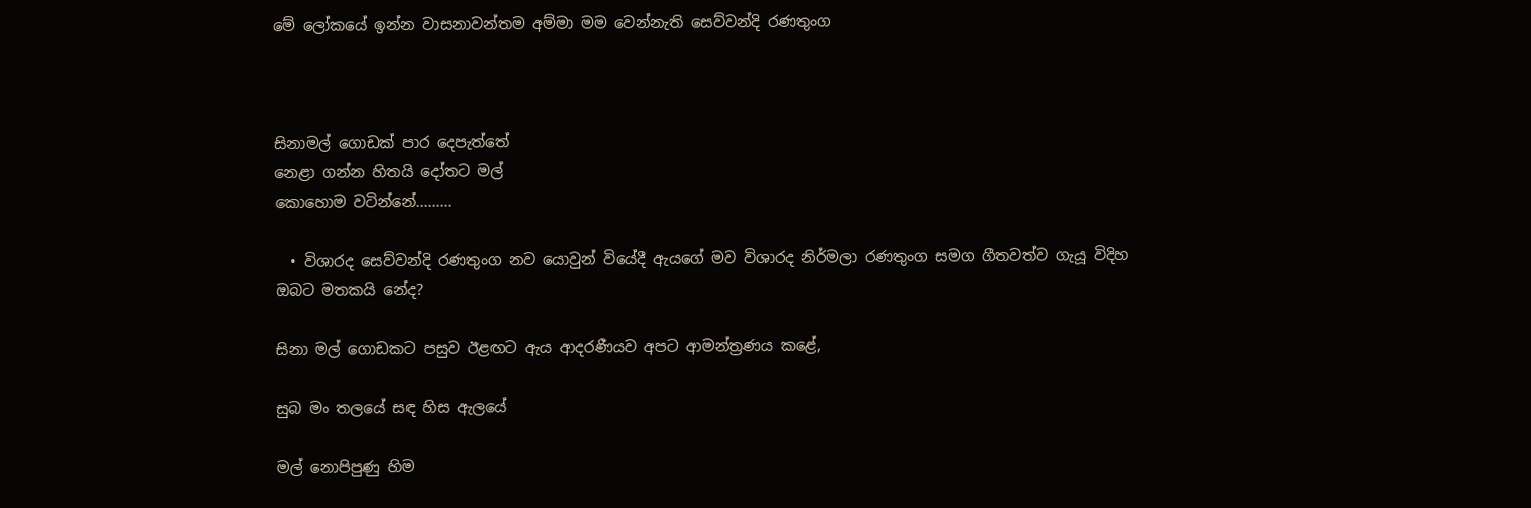මේ ලෝකයේ ඉන්න වාසනාවන්තම අම්මා මම වෙන්නැති සෙව්වන්දි රණතුංග



සිනාමල් ගොඩක් පාර දෙපැත්තේ
නෙළා ගන්න හිතයි දෝතට මල්
කොහොම වටින්නේ.........

  • විශාරද සෙව්වන්දි රණතුංග නව යොවුන් වියේදී ඇයගේ මව විශාරද නිර්මලා රණතුංග සමග ගීතවත්ව ගැයූ විදිහ ඔබට මතකයි නේද?

සිනා මල් ගොඩකට පසුව ඊළඟට ඇය ආදරණීයව අපට ආමන්ත්‍රණය කළේ,

සුබ මං තලයේ සඳ හිස ඇලයේ

මල් නොපිපුණු හිම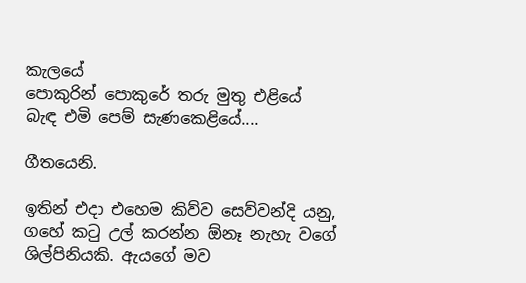කැලයේ
පොකුරින් පොකුරේ තරු මුතු එළියේ
බැඳ එමි පෙම් සැණකෙළියේ....

ගීතයෙනි.

ඉතින් එදා එහෙම කිව්ව සෙව්වන්දි යනු, ගහේ කටු උල් කරන්න ඕනෑ නැහැ වගේ ශිල්පිනියකි. ඇයගේ මව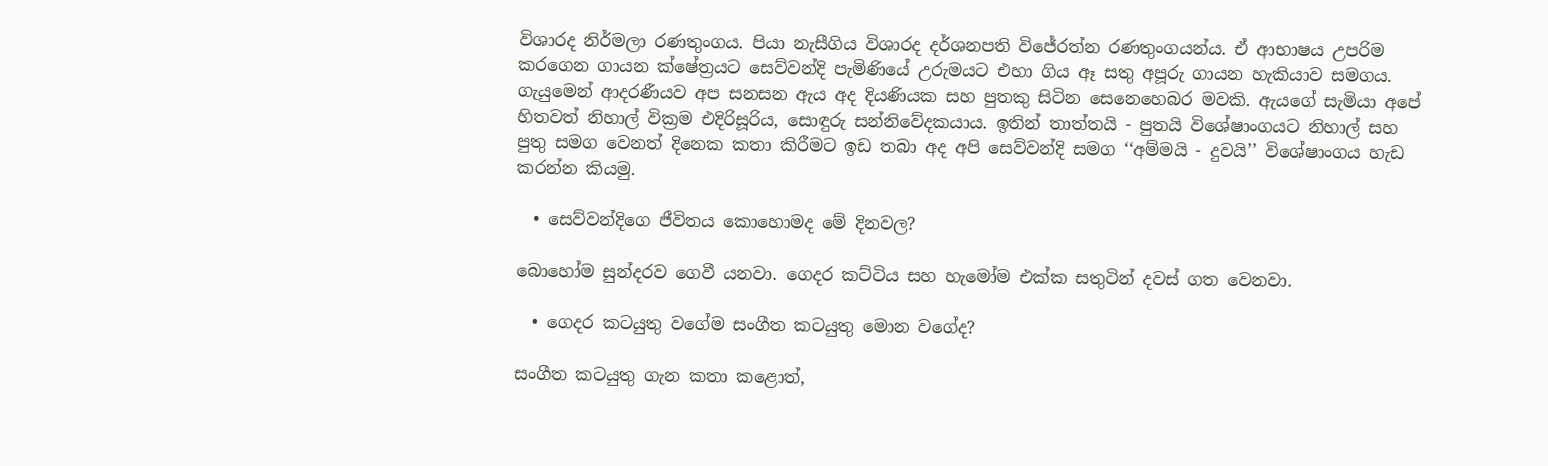විශාරද නිර්මලා රණතුංගය. පියා නැසීගිය විශාරද දර්ශනපති විජේරත්න රණතුංගයන්ය. ඒ ආභාෂය උපරිම කරගෙන ගායන ක්ෂේත්‍රයට සෙව්වන්දි පැමිණියේ උරුමයට එහා ගිය ඈ සතු අපූරු ගායන හැකියාව සමගය. ගැයුමෙන් ආදරණීයව අප සනසන ඇය අද දියණියක සහ පුතකු සිටින සෙනෙහෙබර මවකි. ඇයගේ සැමියා අපේ හිතවත් නිහාල් වික්‍රම එදිරිසූරිය, සොඳුරු සන්නිවේදකයාය. ඉතින් තාත්තයි - පුතයි විශේෂාංගයට නිහාල් සහ පුතු සමග වෙනත් දිනෙක කතා කිරීමට ඉඩ තබා අද අපි සෙව්වන්දි සමග ‘‘අම්මයි - දුවයි’’ විශේෂාංගය හැඩ කරන්න කියමු.

  • සෙව්වන්දිගෙ ජීවිතය කොහොමද මේ දිනවල?

බොහෝම සුන්දරව ගෙවී යනවා. ගෙදර කට්ටිය සහ හැමෝම එක්ක සතුටින් දවස් ගත වෙනවා.

  • ගෙදර කටයුතු වගේම සංගීත කටයුතු මොන වගේද?

සංගීත කටයුතු ගැන කතා කළොත්,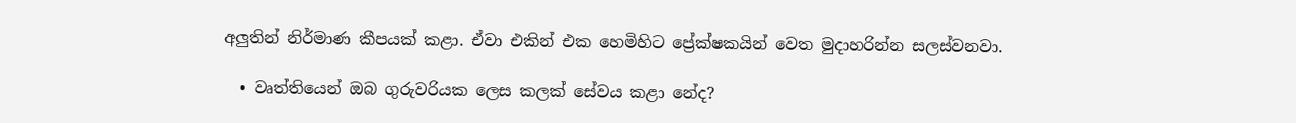අලුතින් නිර්මාණ කීපයක් කළා. ඒවා එකින් එක හෙමිහිට ප්‍රේක්ෂකයින් වෙත මුදාහරින්න සලස්වනවා.

  • වෘත්තියෙන් ඔබ ගුරුවරියක ලෙස කලක් සේවය කළා නේද?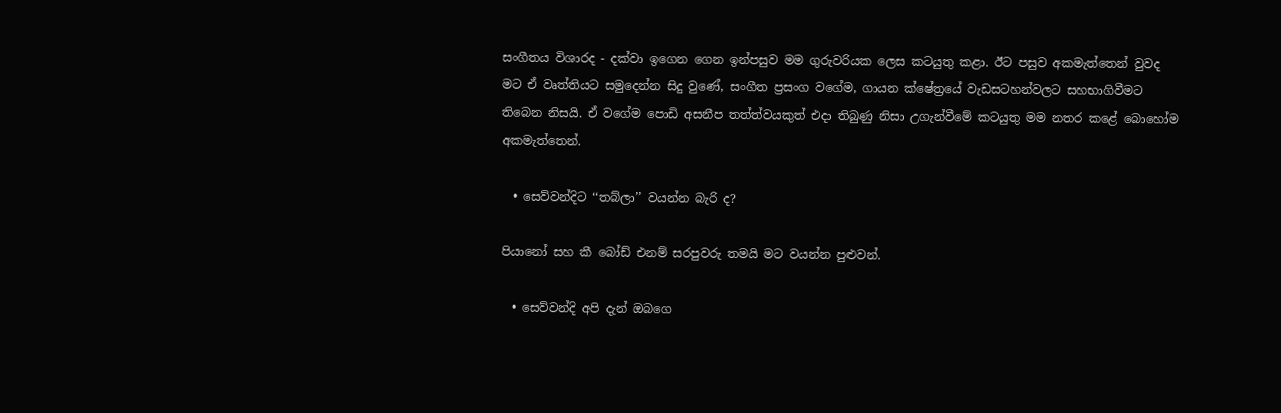සංගීතය විශාරද - දක්වා ඉගෙන ගෙන ඉන්පසුව මම ගුරුවරියක ලෙස කටයුතු කළා. ඊට පසුව අකමැත්තෙන් වුවද මට ඒ වෘත්තියට සමුදෙන්න සිදු වුණේ, සංගීත ප්‍රසංග වගේම, ගායන ක්ෂේත්‍රයේ වැඩසටහන්වලට සහභාගිවීමට තිබෙන නිසයි. ඒ වගේම පොඩි අසනීප තත්ත්වයකුත් එදා තිබුණු නිසා උගැන්වීමේ කටයුතු මම නතර කළේ බොහෝම අකමැත්තෙන්.

  • සෙව්වන්දිට ‘‘තබ්ලා’’ වයන්න බැරි ද?

පියානෝ සහ කී බෝඩ් එනම් සරපුවරු තමයි මට වයන්න පුළුවන්.

  • සෙව්වන්දි අපි දැන් ඔබගෙ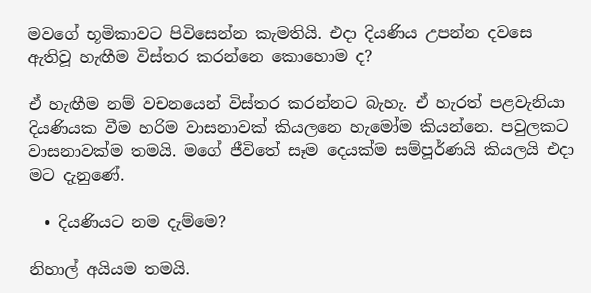මවගේ භූමිකාවට පිවිසෙන්න කැමතියි. එදා දියණිය උපන්න දවසෙ ඇතිවූ හැඟීම විස්තර කරන්නෙ කොහොම ද?

ඒ හැඟීම නම් වචනයෙන් විස්තර කරන්නට බැහැ. ඒ හැරත් පළවැනියා දියණියක වීම හරිම වාසනාවක් කියලනෙ හැමෝම කියන්නෙ. පවුලකට වාසනාවක්ම තමයි. මගේ ජීවිතේ සෑම දෙයක්ම සම්පූර්ණයි කියලයි එදා මට දැනුණේ.

  • දියණියට නම දැම්මෙ?

නිහාල් අයියම තමයි.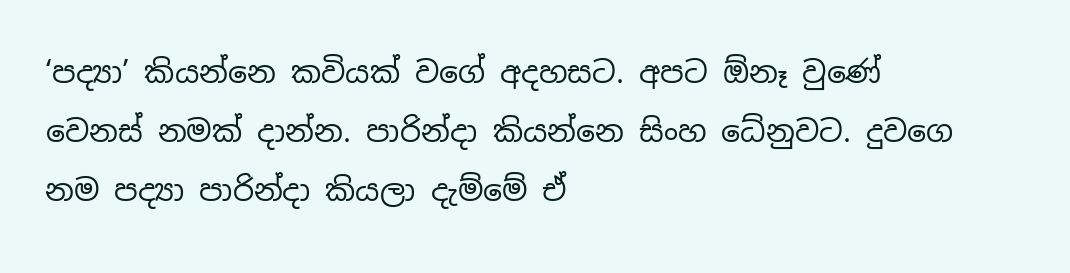‘පද්‍යා’ කියන්නෙ කවියක් වගේ අදහසට. අපට ඕනෑ වුණේ වෙනස් නමක් දාන්න. පාරින්දා කියන්නෙ සිංහ ධේනුවට. දුවගෙ නම පද්‍යා පාරින්දා කියලා දැම්මේ ඒ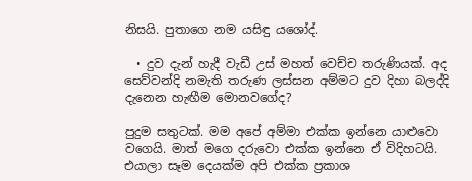නිසයි. පුතාගෙ නම යසිඳු යශෝද්.

  • දුව දැන් හැදී වැඩී උස් මහත් වෙච්ච තරුණියක්. අද සෙව්වන්දි නමැති තරුණ ලස්සන අම්මට දුව දිහා බලද්දි දැනෙන හැඟීම මොනවගේද?

පුදුම සතුටක්. මම අපේ අම්මා එක්ක ඉන්නෙ යාළුවො වගෙයි. මාත් මගෙ දරුවො එක්ක ඉන්නෙ ඒ විදිහටයි. එයාලා සෑම දෙයක්ම අපි එක්ක ප්‍රකාශ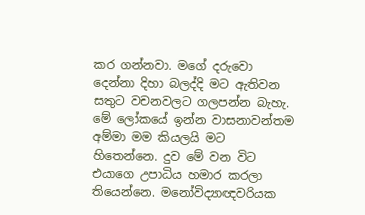කර ගන්නවා. මගේ දරුවො දෙන්නා දිහා බලද්දි මට ඇතිවන සතුට වචනවලට ගලපන්න බැහැ. මේ ලෝකයේ ඉන්න වාසනාවන්තම අම්මා මම කියලයි මට හිතෙන්නෙ. දුව මේ වන විට එයාගෙ උපාධිය හමාර කරලා තියෙන්නෙ. මනෝවිද්‍යාඥවරියක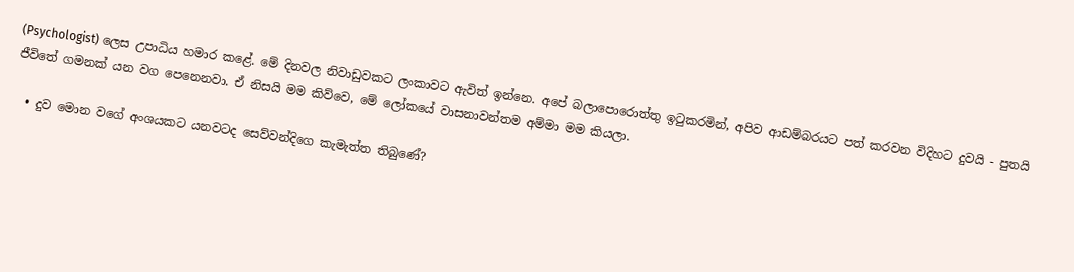(Psychologist) ලෙස උපාධිය හමාර කළේ. මේ දිනවල නිවාඩුවකට ලංකාවට ඇවිත් ඉන්නෙ. අපේ බලාපොරොත්තු ඉටුකරමින්, අපිව ආඩම්බරයට පත් කරවන විදිහට දුවයි - පුතයි ජීවිතේ ගමනක් යන වග පෙනෙනවා. ඒ නිසයි මම කිව්වෙ, මේ ලෝකයේ වාසනාවන්තම අම්මා මම කියලා.

  • දුව මොන වගේ අංශයකට යනවටද සෙව්වන්දිගෙ කැමැත්ත තිබුණේ?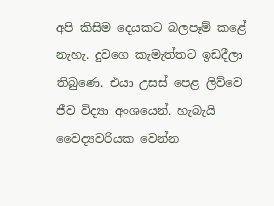අපි කිසිම දෙයකට බලපෑම් කළේ නැහැ. දුවගෙ කැමැත්තට ඉඩදීලා තිබුණෙ. එයා උසස් පෙළ ලිව්වෙ ජීව විද්‍යා අංශයෙන්. හැබැයි වෛද්‍යවරියක වෙන්න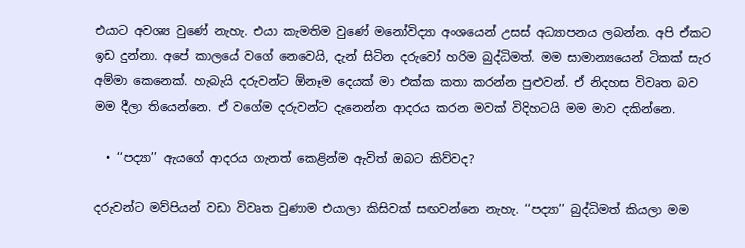එයාට අවශ්‍ය වුණේ නැහැ. එයා කැමතිම වුණේ මනෝවිද්‍යා අංශයෙන් උසස් අධ්‍යාපනය ලබන්න. අපි ඒකට ඉඩ දුන්නා. අපේ කාලයේ වගේ නෙවෙයි, දැන් සිටින දරුවෝ හරිම බුද්ධිමත්. මම සාමාන්‍යයෙන් ටිකක් සැර අම්මා කෙනෙක්. හැබැයි දරුවන්ට ඕනෑම දෙයක් මා එක්ක කතා කරන්න පුළුවන්. ඒ නිදහස විවෘත බව මම දීලා තියෙන්නෙ. ඒ වගේම දරුවන්ට දැනෙන්න ආදරය කරන මවක් විදිහටයි මම මාව දකින්නෙ.

  • ‘‘පද්‍යා’’ ඇයගේ ආදරය ගැනත් කෙළින්ම ඇවිත් ඔබට කිව්වද?

දරුවන්ට මව්පියන් වඩා විවෘත වුණාම එයාලා කිසිවක් සඟවන්නෙ නැහැ. ‘‘පද්‍යා’’ බුද්ධිමත් කියලා මම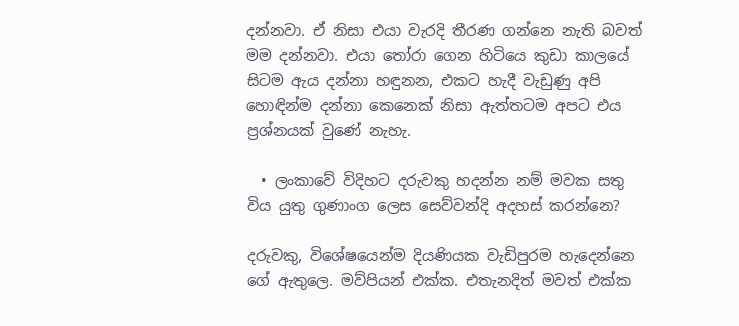දන්නවා. ඒ නිසා එයා වැරදි තීරණ ගන්නෙ නැති බවත් මම දන්නවා. එයා තෝරා ගෙන හිටියෙ කුඩා කාලයේ සිටම ඇය දන්නා හඳුනන, එකට හැදී වැඩුණු අපි හොඳින්ම දන්නා කෙනෙක් නිසා ඇත්තටම අපට එය ප්‍රශ්නයක් වුණේ නැහැ.

  • ලංකාවේ විදිහට දරුවකු හදන්න නම් මවක සතු විය යුතු ගුණාංග ලෙස සෙව්වන්දි අදහස් කරන්නෙ?

දරුවකු, විශේෂයෙන්ම දියණියක වැඩිපුරම හැදෙන්නෙ ගේ ඇතුලෙ. මව්පියන් එක්ක. එතැනදිත් මවත් එක්ක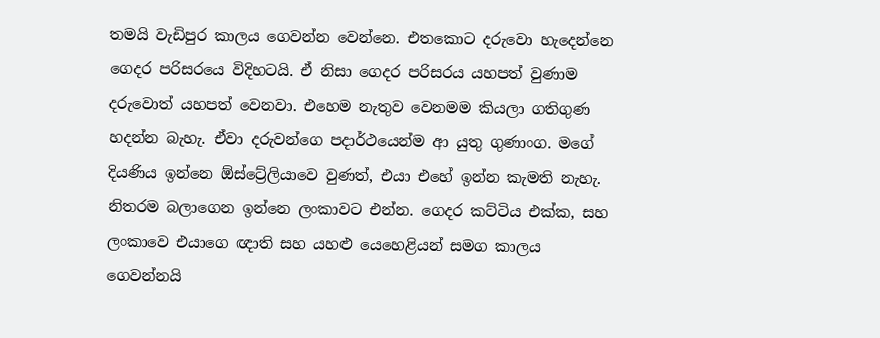තමයි වැඩිපුර කාලය ගෙවන්න වෙන්නෙ. එතකොට දරුවො හැදෙන්නෙ ගෙදර පරිසරයෙ විදිහටයි. ඒ නිසා ගෙදර පරිසරය යහපත් වුණාම දරුවොත් යහපත් වෙනවා. එහෙම නැතුව වෙනමම කියලා ගතිගුණ හදන්න බැහැ. ඒවා දරුවන්ගෙ පදාර්ථයෙන්ම ආ යුතු ගුණාංග. මගේ දියණිය ඉන්නෙ ඕස්ට්‍රේලියාවෙ වුණත්, එයා එහේ ඉන්න කැමති නැහැ. නිතරම බලාගෙන ඉන්නෙ ලංකාවට එන්න. ගෙදර කට්ටිය එක්ක, සහ ලංකාවෙ එයාගෙ ඥාති සහ යහළු යෙහෙළියන් සමග කාලය ගෙවන්නයි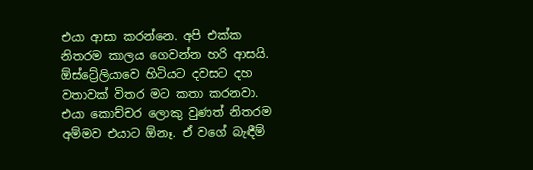එයා ආසා කරන්නෙ. අපි එක්ක නිතරම කාලය ගෙවන්න හරි ආසයි. ඕස්ට්‍රේලියාවෙ හිටියට දවසට දහ වතාවක් විතර මට කතා කරනවා. එයා කොච්චර ලොකු වුණත් නිතරම අම්මව එයාට ඕනෑ. ඒ වගේ බැඳීම්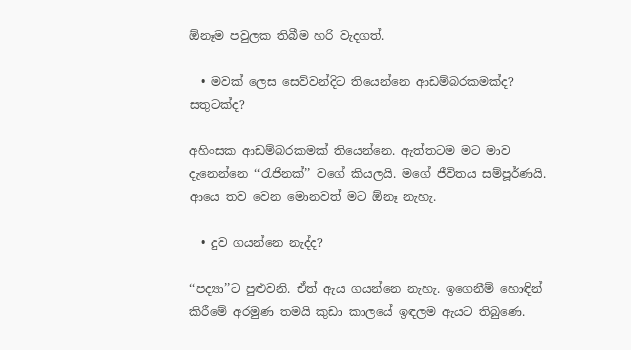ඕනෑම පවුලක තිබීම හරි වැදගත්.

  • මවක් ලෙස සෙව්වන්දිට තියෙන්නෙ ආඩම්බරකමක්ද? සතුටක්ද?

අහිංසක ආඩම්බරකමක් තියෙන්නෙ. ඇත්තටම මට මාව දැනෙන්නෙ ‘‘රැජිනක්’’ වගේ කියලයි. මගේ ජීවිතය සම්පූර්ණයි. ආයෙ තව වෙන මොනවත් මට ඕනෑ නැහැ.

  • දුව ගයන්නෙ නැද්ද?

‘‘පද්‍යා’’ට පුළුවනි. ඒත් ඇය ගයන්නෙ නැහැ. ඉගෙනීම් හොඳින් කිරීමේ අරමුණ තමයි කුඩා කාලයේ ඉඳලම ඇයට තිබුණෙ.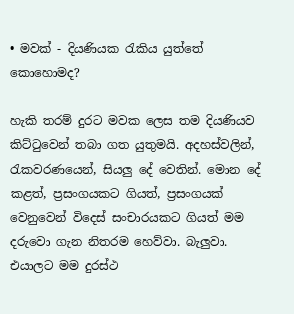• මවක් - දියණියක රැකිය යුත්තේ කොහොමද?

හැකි තරම් දුරට මවක ලෙස තම දියණියව කිට්ටුවෙන් තබා ගත යුතුමයි. අදහස්වලින්, රැකවරණයෙන්, සියලු දේ වෙතින්. මොන දේ කළත්, ප්‍රසංගයකට ගියත්, ප්‍රසංගයක් වෙනුවෙන් විදෙස් සංචාරයකට ගියත් මම දරුවො ගැන නිතරම හෙව්වා. බැලුවා. එයාලට මම දුරස්ථ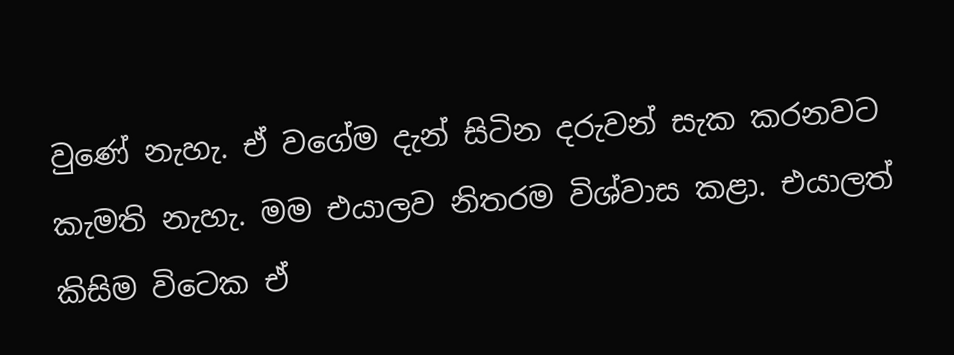වුණේ නැහැ. ඒ වගේම දැන් සිටින දරුවන් සැක කරනවට කැමති නැහැ. මම එයාලව නිතරම විශ්වාස කළා. එයාලත් කිසිම විටෙක ඒ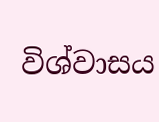විශ්වාසය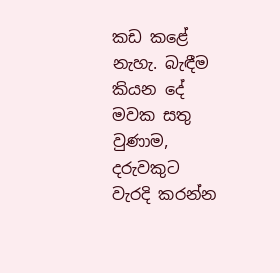කඩ කළේ නැහැ. බැඳීම කියන දේ මවක සතු වුණාම, දරුවකුට වැරදි කරන්න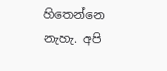හිතෙන්නෙ නැහැ. අපි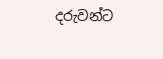දරුවන්ට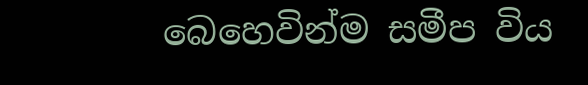බෙහෙවින්ම සමීප විය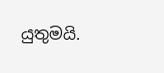යුතුමයි.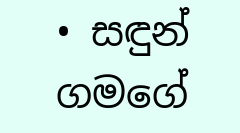• සඳුන් ගමගේ